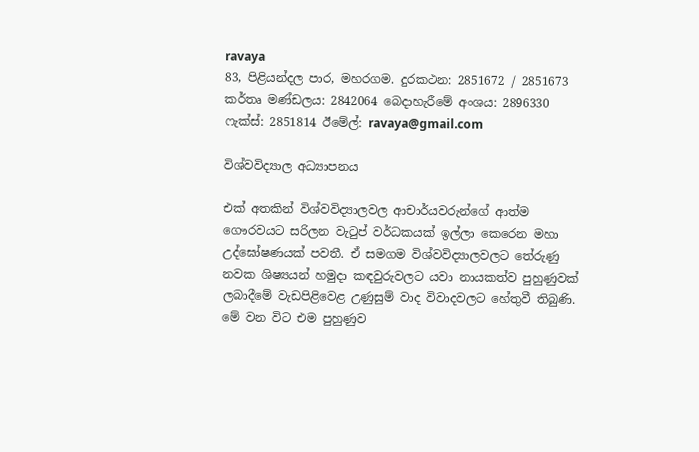ravaya
83, පිළියන්දල පාර, මහරගම. දුරකථන: 2851672 / 2851673 කර්තෘ මණ්ඩලය: 2842064 බෙදාහැරීමේ අංශය: 2896330 ෆැක්ස්: 2851814 ඊමේල්: ravaya@gmail.com

විශ්වවිද්‍යාල අධ්‍යාපනය

එක් අතකින් විශ්වවිද්‍යාලවල ආචාර්යවරුන්ගේ ආත්ම ගෞරවයට සරිලන වැටුප් වර්ධකයක් ඉල්ලා කෙරෙන මහා උද්ඝෝෂණයක් පවතී. ඒ සමගම විශ්වවිද්‍යාලවලට තේරුණු නවක ශිෂ්‍යයන් හමුදා කඳවුරුවලට යවා නායකත්ව පුහුණුවක් ලබාදීමේ වැඩපිළිවෙළ උණුසුම් වාද විවාදවලට හේතුවී තිබුණි. මේ වන විට එම පුහුණුව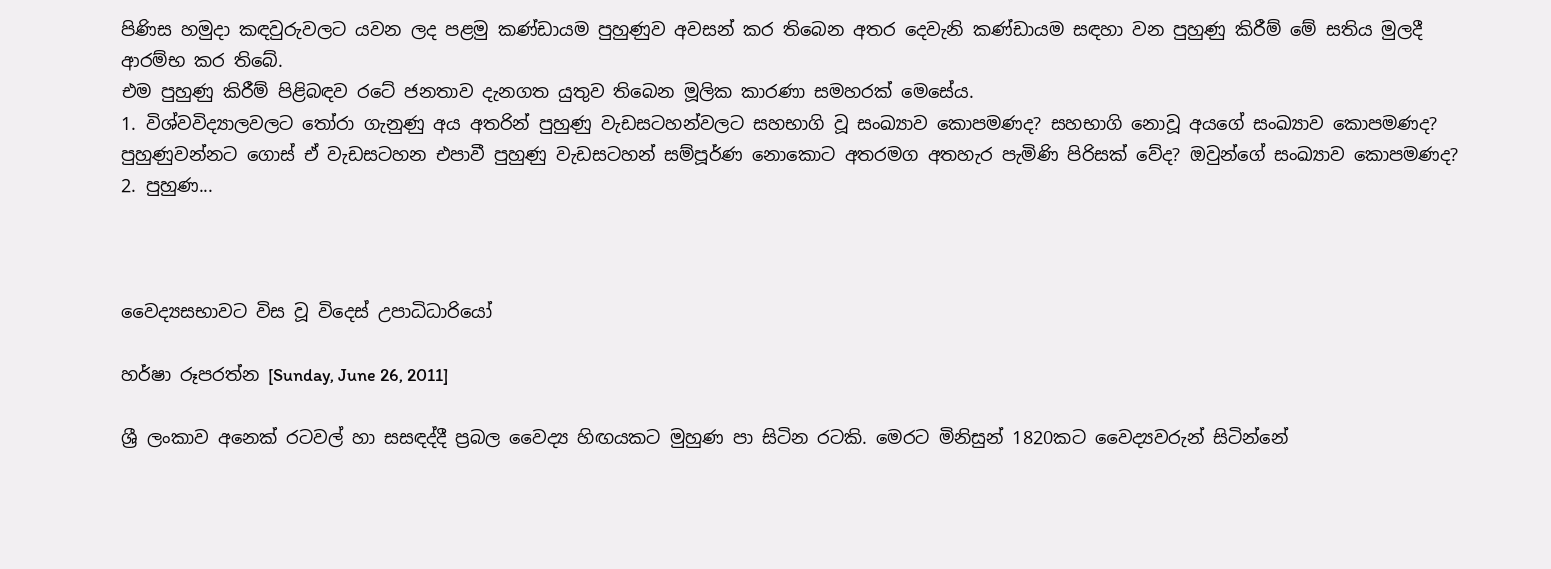පිණිස හමුදා කඳවුරුවලට යවන ලද පළමු කණ්ඩායම පුහුණුව අවසන් කර තිබෙන අතර දෙවැනි කණ්ඩායම සඳහා වන පුහුණු කිරීම් මේ සතිය මුලදී ආරම්භ කර තිබේ.
එම පුහුණු කිරීම් පිළිබඳව රටේ ජනතාව දැනගත යුතුව තිබෙන මූලික කාරණා සමහරක් මෙසේය.
1. විශ්වවිද්‍යාලවලට තෝරා ගැනුණු අය අතරින් පුහුණු වැඩසටහන්වලට සහභාගි වූ සංඛ්‍යාව කොපමණද? සහභාගි නොවූ අයගේ සංඛ්‍යාව කොපමණද? පුහුණුවන්නට ගොස් ඒ වැඩසටහන එපාවී පුහුණු වැඩසටහන් සම්පූර්ණ නොකොට අතරමග අතහැර පැමිණි පිරිසක් වේද? ඔවුන්ගේ සංඛ්‍යාව කොපමණද?
2. පුහුණ...



වෛද්‍යසභාවට විස වූ විදෙස් උපාධිධාරියෝ

හර්ෂා රූපරත්න [Sunday, June 26, 2011]

ශ්‍රී ලංකාව අනෙක් රටවල් හා සසඳද්දී ප්‍රබල වෛද්‍ය හිඟයකට මුහුණ පා සිටින රටකි. මෙරට මිනිසුන් 1820කට වෛද්‍යවරුන් සිටින්නේ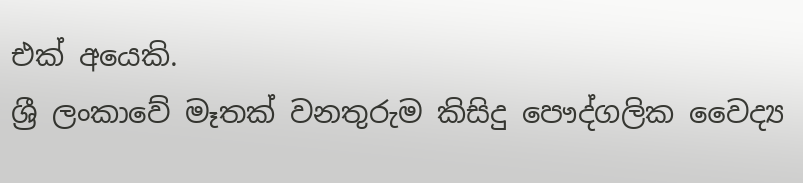එක් අයෙකි.
ශ්‍රී ලංකාවේ මෑතක් වනතුරුම කිසිදු පෞද්ගලික වෛද්‍ය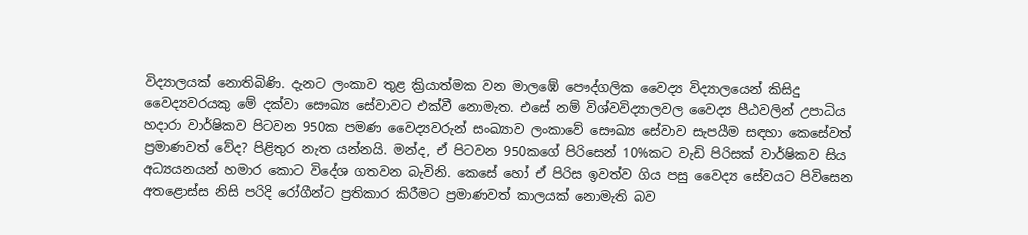විද්‍යාලයක් නොතිබිණි. දැනට ලංකාව තුළ ක්‍රියාත්මක වන මාලඹේ පෞද්ගලික වෛද්‍ය විද්‍යාලයෙන් කිසිදු වෛද්‍යවරයකු මේ දක්වා සෞඛ්‍ය සේවාවට එක්වී නොමැත. එසේ නම් විශ්වවිද්‍යාලවල වෛද්‍ය පීඨවලින් උපාධිය හදාරා වාර්ෂිකව පිටවන 950ක පමණ වෛද්‍යවරුන් සංඛ්‍යාව ලංකාවේ සෞඛ්‍ය සේවාව සැපයීම සඳහා කෙසේවත් ප්‍රමාණවත් වේද? පිළිතුර නැත යන්නයි. මන්ද, ඒ පිටවන 950කගේ පිරිසෙන් 10%කට වැඩි පිරිසක් වාර්ෂිකව සිය අධ්‍යයනයන් හමාර කොට විදේශ ගතවන බැවිනි. කෙසේ හෝ ඒ පිරිස ඉවත්ව ගිය පසු වෛද්‍ය සේවයට පිවිසෙන අතළොස්ස නිසි පරිදි රෝගීන්ට ප්‍රතිකාර කිරීමට ප්‍රමාණවත් කාලයක් නොමැති බව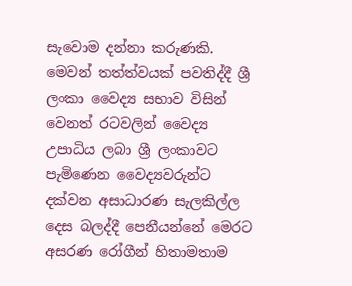සැවොම දන්නා කරුණකි.
මෙවන් තත්ත්වයක් පවතිද්දී ශ්‍රී ලංකා වෛද්‍ය සභාව විසින් වෙනත් රටවලින් වෛද්‍ය උපාධිය ලබා ශ්‍රී ලංකාවට පැමිණෙන වෛද්‍යවරුන්ට දක්වන අසාධාරණ සැලකිල්ල දෙස බලද්දී පෙනීයන්නේ මෙරට අසරණ රෝගීන් හිතාමතාම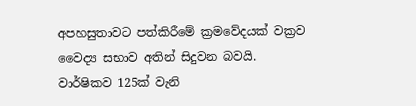අපහසුතාවට පත්කිරීමේ ක්‍රමවේදයක් වක්‍රව වෛද්‍ය සභාව අතින් සිදුවන බවයි.
වාර්ෂිකව 125ක් වැනි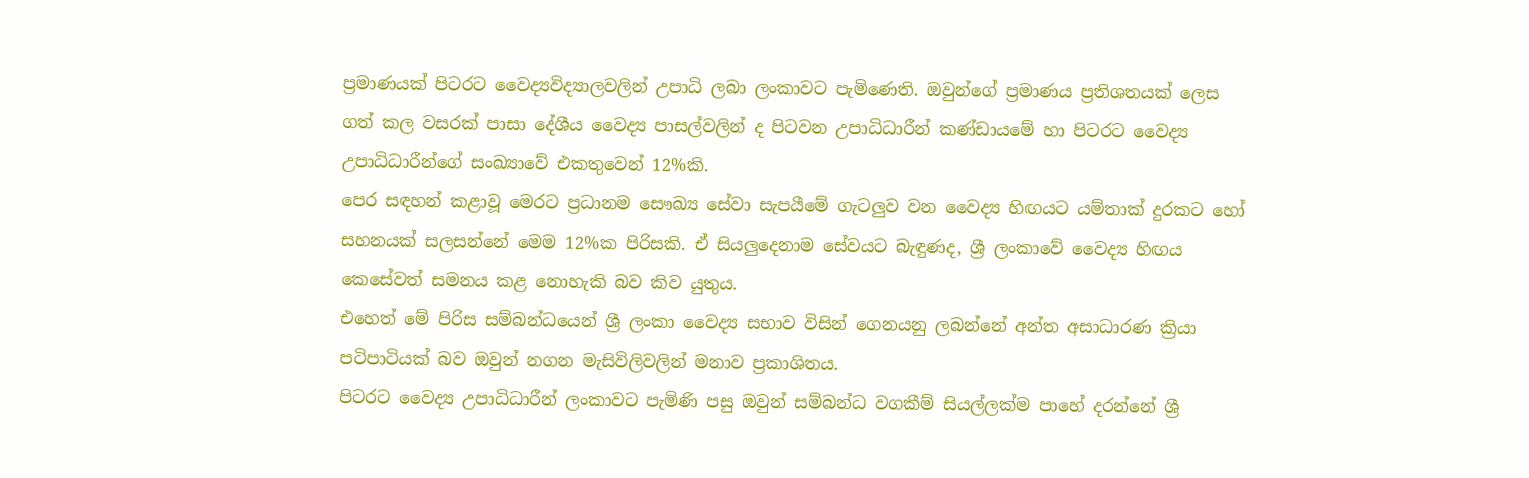ප්‍රමාණයක් පිටරට වෛද්‍යවිද්‍යාලවලින් උපාධි ලබා ලංකාවට පැමිණෙති. ඔවුන්ගේ ප්‍රමාණය ප්‍රතිශතයක් ලෙස ගත් කල වසරක් පාසා දේශීය වෛද්‍ය පාසල්වලින් ද පිටවන උපාධිධාරීන් කණ්ඩායමේ හා පිටරට වෛද්‍ය උපාධිධාරීන්ගේ සංඛ්‍යාවේ එකතුවෙන් 12%කි.
පෙර සඳහන් කළාවූ මෙරට ප්‍රධානම සෞඛ්‍ය සේවා සැපයීමේ ගැටලුව වන වෛද්‍ය හිඟයට යම්තාක් දුරකට හෝ සහනයක් සලසන්නේ මෙම 12%ක පිරිසකි. ඒ සියලුදෙනාම සේවයට බැඳුණද, ශ්‍රී ලංකාවේ වෛද්‍ය හිඟය කෙසේවත් සමනය කළ නොහැකි බව කිව යුතුය.
එහෙත් මේ පිරිස සම්බන්ධයෙන් ශ්‍රී ලංකා වෛද්‍ය සභාව විසින් ගෙනයනු ලබන්නේ අන්ත අසාධාරණ ක්‍රියා පටිපාටියක් බව ඔවුන් නගන මැසිවිලිවලින් මනාව ප්‍රකාශිතය.
පිටරට වෛද්‍ය උපාධිධාරීන් ලංකාවට පැමිණි පසු ඔවුන් සම්බන්ධ වගකීම් සියල්ලක්ම පාහේ දරන්නේ ශ්‍රී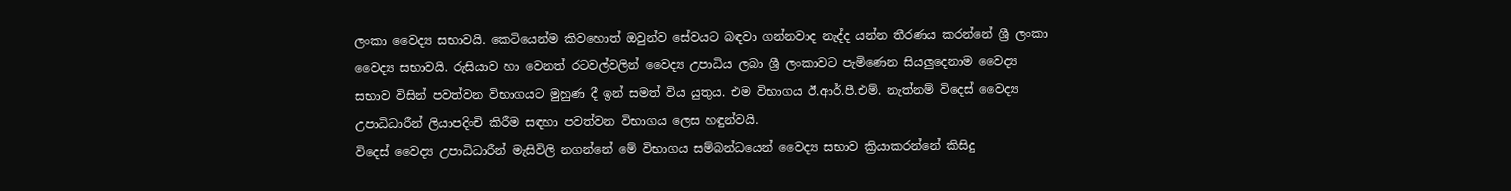ලංකා වෛද්‍ය සභාවයි. කෙටියෙන්ම කිවහොත් ඔවුන්ව සේවයට බඳවා ගන්නවාද නැද්ද යන්න තීරණය කරන්නේ ශ්‍රී ලංකා වෛද්‍ය සභාවයි. රුසියාව හා වෙනත් රටවල්වලින් වෛද්‍ය උපාධිය ලබා ශ්‍රී ලංකාවට පැමිණෙන සියලුදෙනාම වෛද්‍ය සභාව විසින් පවත්වන විභාගයට මුහුණ දී ඉන් සමත් විය යුතුය. එම විභාගය ඊ.ආර්.පී.එම්. නැත්නම් විදෙස් වෛද්‍ය උපාධිධාරීන් ලියාපදිංචි කිරීම සඳහා පවත්වන විභාගය ලෙස හඳුන්වයි.
විදෙස් වෛද්‍ය උපාධිධාරීන් මැසිවිලි නගන්නේ මේ විභාගය සම්බන්ධයෙන් වෛද්‍ය සභාව ක්‍රියාකරන්නේ කිසිදු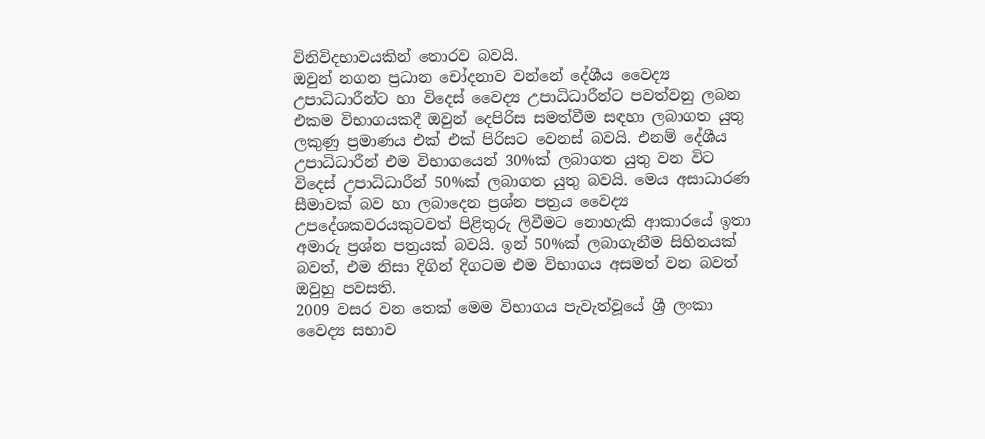විනිවිදභාවයකින් තොරව බවයි.
ඔවුන් නගන ප්‍රධාන චෝදනාව වන්නේ දේශීය වෛද්‍ය උපාධිධාරීන්ට හා විදෙස් වෛද්‍ය උපාධිධාරීන්ට පවත්වනු ලබන එකම විභාගයකදී ඔවුන් දෙපිරිස සමත්වීම සඳහා ලබාගත යුතු ලකුණු ප්‍රමාණය එක් එක් පිරිසට වෙනස් බවයි. එනම් දේශීය උපාධිධාරීන් එම විභාගයෙන් 30%ක් ලබාගත යුතු වන විට විදෙස් උපාධිධාරීන් 50%ක් ලබාගත යුතු බවයි. මෙය අසාධාරණ සීමාවක් බව හා ලබාදෙන ප්‍රශ්න පත්‍රය වෛද්‍ය උපදේශකවරයකුටවත් පිළිතුරු ලිවීමට නොහැකි ආකාරයේ ඉතා අමාරු ප්‍රශ්න පත්‍රයක් බවයි. ඉන් 50%ක් ලබාගැනීම සිහිනයක් බවත්, එම නිසා දිගින් දිගටම එම විභාගය අසමත් වන බවත් ඔවුහු පවසති.
2009 වසර වන තෙක් මෙම විභාගය පැවැත්වූයේ ශ්‍රී ලංකා වෛද්‍ය සභාව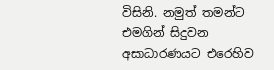විසිනි. නමුත් තමන්ට එමගින් සිදුවන අසාධාරණයට එරෙහිව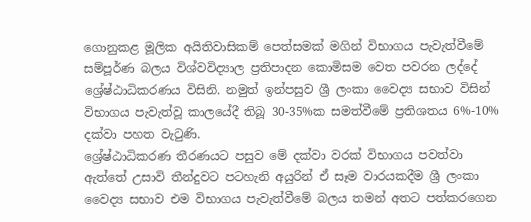ගොනුකළ මූලික අයිතිවාසිකම් පෙත්සමක් මගින් විභාගය පැවැත්වීමේ සම්පූර්ණ බලය විශ්වවිද්‍යාල ප්‍රතිපාදන කොමිසම වෙත පවරන ලද්දේ ශ්‍රේෂ්ඨාධිකරණය විසිනි. නමුත් ඉන්පසුව ශ්‍රී ලංකා වෛද්‍ය සභාව විසින් විභාගය පැවැත්වූ කාලයේදී තිබූ 30-35%ක සමත්වීමේ ප්‍රතිශතය 6%-10% දක්වා පහත වැටුණි.
ශ්‍රේෂ්ඨාධිකරණ තීරණයට පසුව මේ දක්වා වරක් විභාගය පවත්වා ඇත්තේ උසාවි තීන්දුවට පටහැනි අයුරින් ඒ සෑම වාරයකදීම ශ්‍රී ලංකා වෛද්‍ය සභාව එම විභාගය පැවැත්වීමේ බලය තමන් අතට පත්කරගෙන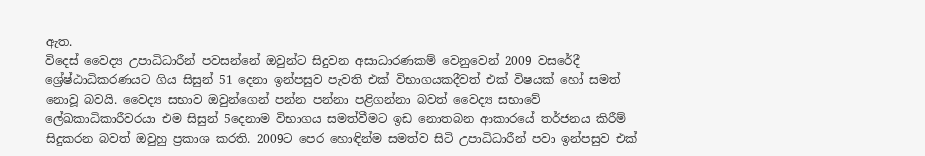ඇත.
විදෙස් වෛද්‍ය උපාධිධාරීන් පවසන්නේ ඔවුන්ට සිදුවන අසාධාරණකම් වෙනුවෙන් 2009 වසරේදී ශ්‍රේෂ්ඨාධිකරණයට ගිය සිසුන් 51 දෙනා ඉන්පසුව පැවති එක් විභාගයකදීවත් එක් විෂයක් හෝ සමත් නොවූ බවයි. වෛද්‍ය සභාව ඔවුන්ගෙන් පන්න පන්නා පළිගන්නා බවත් වෛද්‍ය සභාවේ ලේඛකාධිකාරීවරයා එම සිසුන් 5දෙනාම විභාගය සමත්වීමට ඉඩ නොතබන ආකාරයේ තර්ජනය කිරීම් සිදුකරන බවත් ඔවුහු ප්‍රකාශ කරති. 2009ට පෙර හොඳින්ම සමත්ව සිටි උපාධිධාරීන් පවා ඉන්පසුව එක්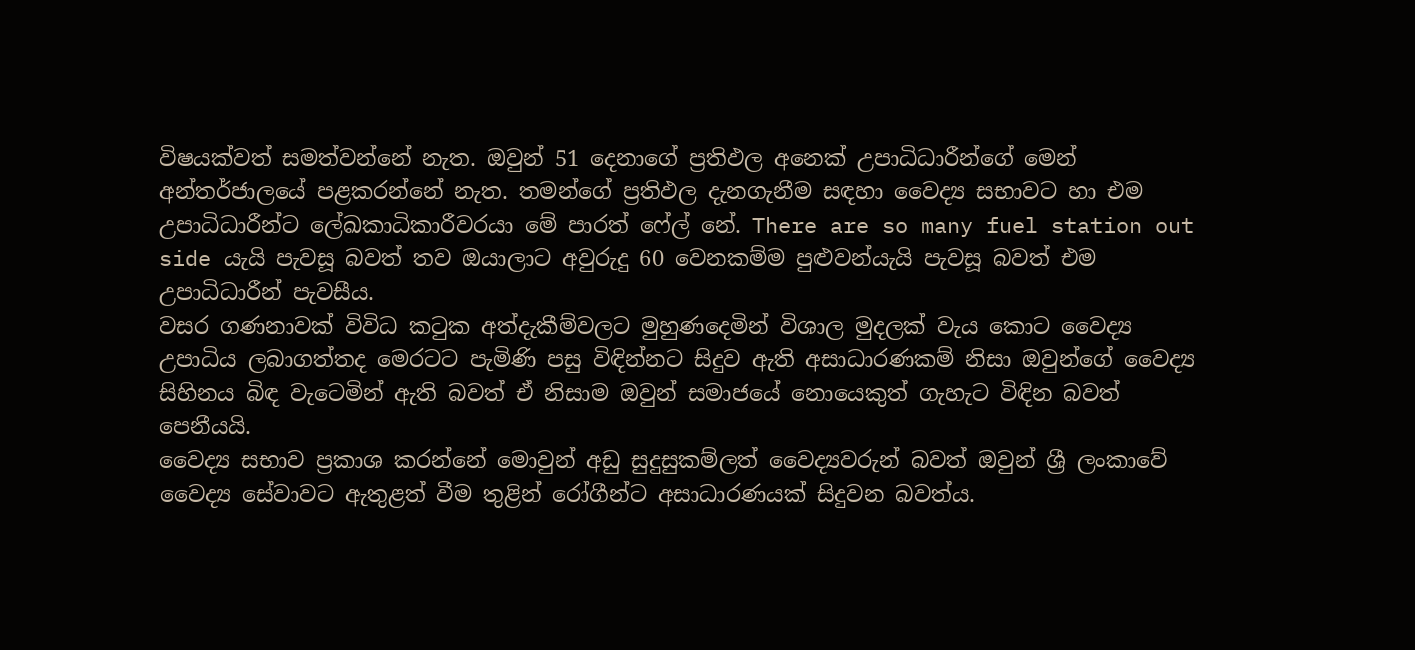විෂයක්වත් සමත්වන්නේ නැත. ඔවුන් 51 දෙනාගේ ප්‍රතිඵල අනෙක් උපාධිධාරීන්ගේ මෙන් අන්තර්ජාලයේ පළකරන්නේ නැත. තමන්ගේ ප්‍රතිඵල දැනගැනීම සඳහා වෛද්‍ය සභාවට හා එම උපාධිධාරීන්ට ලේඛකාධිකාරීවරයා මේ පාරත් ෆේල් නේ. There are so many fuel station out side යැයි පැවසූ බවත් තව ඔයාලාට අවුරුදු 60 වෙනකම්ම පුළුවන්යැයි පැවසූ බවත් එම උපාධිධාරීන් පැවසීය.
වසර ගණනාවක් විවිධ කටුක අත්දැකීම්වලට මුහුණදෙමින් විශාල මුදලක් වැය කොට වෛද්‍ය උපාධිය ලබාගත්තද මෙරටට පැමිණි පසු විඳින්නට සිදුව ඇති අසාධාරණකම් නිසා ඔවුන්ගේ වෛද්‍ය සිහිනය බිඳ වැටෙමින් ඇති බවත් ඒ නිසාම ඔවුන් සමාජයේ නොයෙකුත් ගැහැට විඳින බවත් පෙනීයයි.
වෛද්‍ය සභාව ප්‍රකාශ කරන්නේ මොවුන් අඩු සුදුසුකම්ලත් වෛද්‍යවරුන් බවත් ඔවුන් ශ්‍රී ලංකාවේ වෛද්‍ය සේවාවට ඇතුළත් වීම තුළින් රෝගීන්ට අසාධාරණයක් සිදුවන බවත්ය.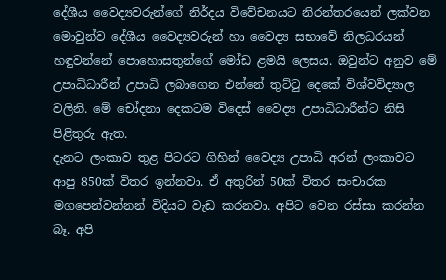දේශීය වෛද්‍යවරුන්ගේ නිර්දය විවේචනයට නිරන්තරයෙන් ලක්වන මොවුන්ව දේශීය වෛද්‍යවරුන් හා වෛද්‍ය සභාවේ නිලධරයන් හඳුවන්නේ පොහොසතුන්ගේ මෝඩ ළමයි ලෙසය. ඔවුන්ට අනුව මේ උපාධිධාරීන් උපාධි ලබාගෙන එන්නේ තුට්ටු දෙකේ විශ්වවිද්‍යාල වලිනි. මේ චෝදනා දෙකටම විදෙස් වෛද්‍ය උපාධිධාරීන්ට නිසි පිළිතුරු ඇත.
දැනට ලංකාව තුළ පිටරට ගිහින් වෛද්‍ය උපාධි අරන් ලංකාවට ආපු 850ක් විතර ඉන්නවා. ඒ අතුරින් 50ක් විතර සංචාරක මගපෙන්වන්නන් විදියට වැඩ කරනවා. අපිට වෙන රස්සා කරන්න බෑ. අපි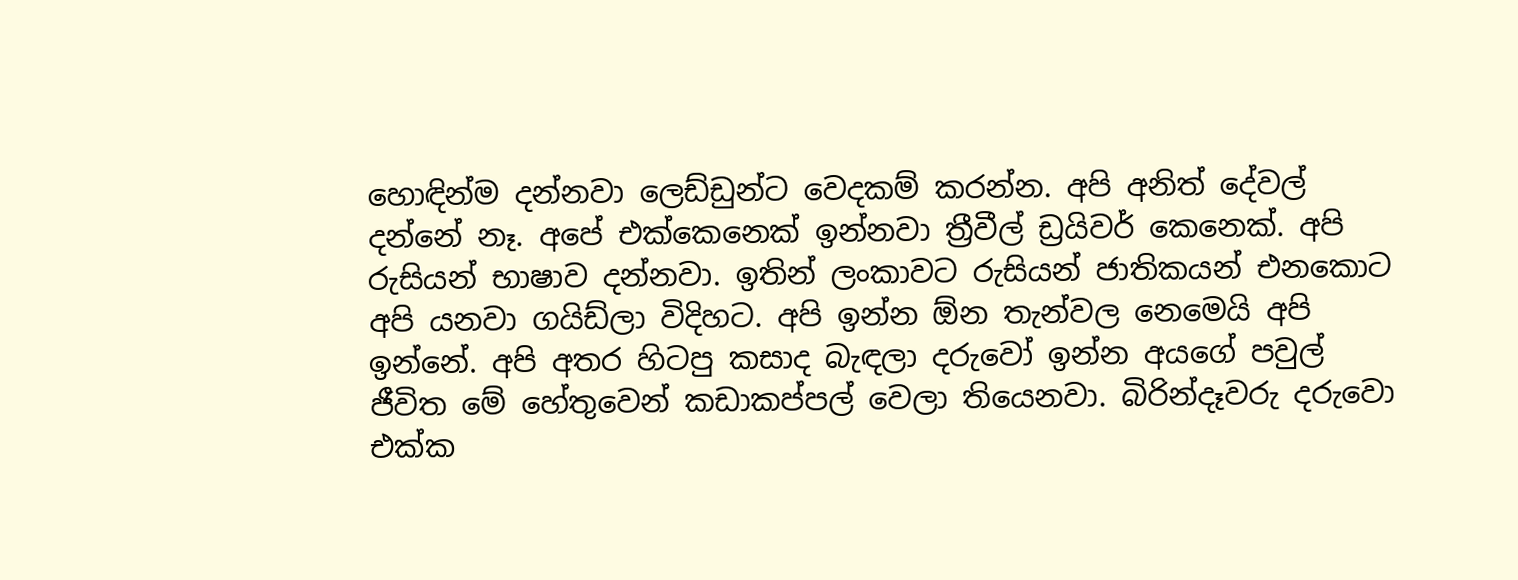හොඳින්ම දන්නවා ලෙඩ්ඩුන්ට වෙදකම් කරන්න. අපි අනිත් දේවල් දන්නේ නෑ. අපේ එක්කෙනෙක් ඉන්නවා ත්‍රීවීල් ඩ්‍රයිවර් කෙනෙක්. අපි රුසියන් භාෂාව දන්නවා. ඉතින් ලංකාවට රුසියන් ජාතිකයන් එනකොට අපි යනවා ගයිඩ්ලා විදිහට. අපි ඉන්න ඕන තැන්වල නෙමෙයි අපි ඉන්නේ. අපි අතර හිටපු කසාද බැඳලා දරුවෝ ඉන්න අයගේ පවුල් ජීවිත මේ හේතුවෙන් කඩාකප්පල් වෙලා තියෙනවා. බිරින්දෑවරු දරුවො එක්ක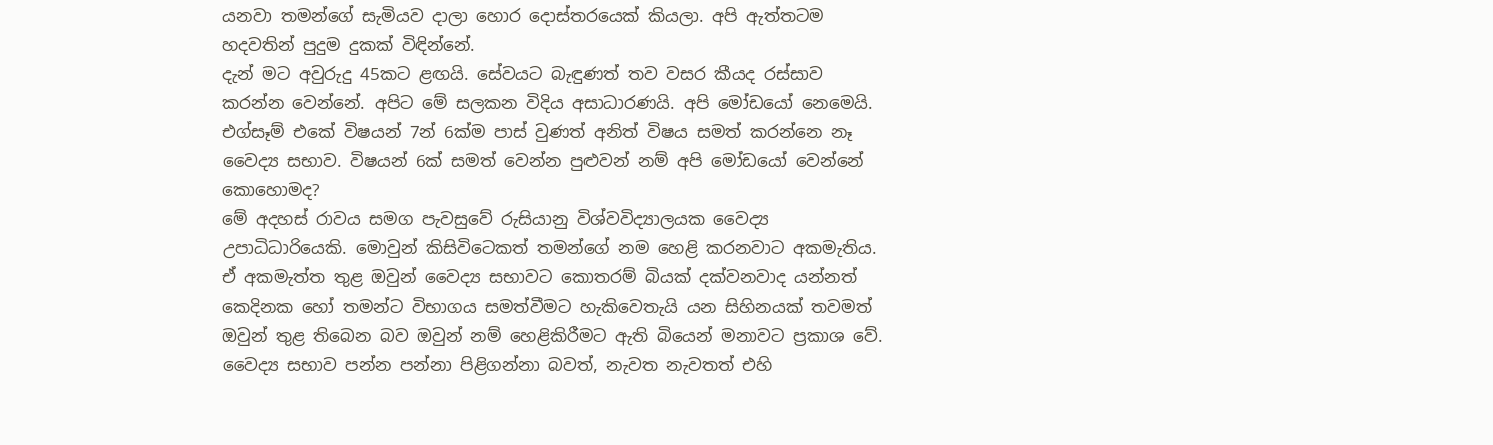යනවා තමන්ගේ සැමියව දාලා හොර දොස්තරයෙක් කියලා. අපි ඇත්තටම හදවතින් පුදුම දුකක් විඳින්නේ.
දැන් මට අවුරුදු 45කට ළඟයි. සේවයට බැඳුණත් තව වසර කීයද රස්සාව කරන්න වෙන්නේ. අපිට මේ සලකන විදිය අසාධාරණයි. අපි මෝඩයෝ නෙමෙයි. එග්සෑම් එකේ විෂයන් 7න් 6ක්ම පාස් වුණත් අනිත් විෂය සමත් කරන්නෙ නෑ වෛද්‍ය සභාව. විෂයන් 6ක් සමත් වෙන්න පුළුවන් නම් අපි මෝඩයෝ වෙන්නේ කොහොමද?
මේ අදහස් රාවය සමග පැවසුවේ රුසියානු විශ්වවිද්‍යාලයක වෛද්‍ය උපාධිධාරියෙකි. මොවුන් කිසිවිටෙකත් තමන්ගේ නම හෙළි කරනවාට අකමැතිය. ඒ අකමැත්ත තුළ ඔවුන් වෛද්‍ය සභාවට කොතරම් බියක් දක්වනවාද යන්නත් කෙදිනක හෝ තමන්ට විභාගය සමත්වීමට හැකිවෙතැයි යන සිහිනයක් තවමත් ඔවුන් තුළ තිබෙන බව ඔවුන් නම් හෙළිකිරීමට ඇති බියෙන් මනාවට ප්‍රකාශ වේ. වෛද්‍ය සභාව පන්න පන්නා පිළිගන්නා බවත්, නැවත නැවතත් එහි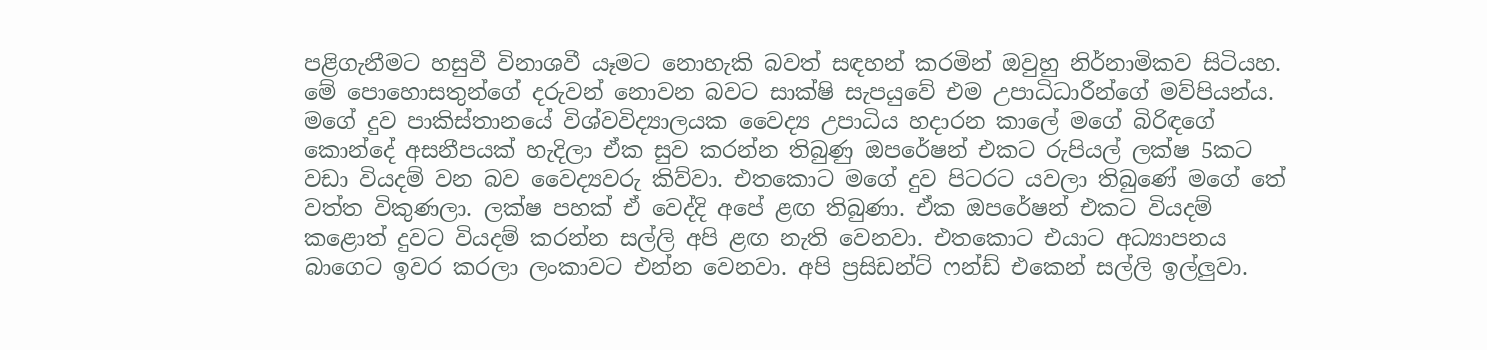පළිගැනීමට හසුවී විනාශවී යෑමට නොහැකි බවත් සඳහන් කරමින් ඔවුහු නිර්නාමිකව සිටියහ.
මේ පොහොසතුන්ගේ දරුවන් නොවන බවට සාක්ෂි සැපයුවේ එම උපාධිධාරීන්ගේ මව්පියන්ය.
මගේ දුව පාකිස්තානයේ විශ්වවිද්‍යාලයක වෛද්‍ය උපාධිය හදාරන කාලේ මගේ බිරිඳගේ කොන්දේ අසනීපයක් හැදිලා ඒක සුව කරන්න තිබුණු ඔපරේෂන් එකට රුපියල් ලක්ෂ 5කට වඩා වියදම් වන බව වෛද්‍යවරු කිව්වා. එතකොට මගේ දුව පිටරට යවලා තිබුණේ මගේ තේ වත්ත විකුණලා. ලක්ෂ පහක් ඒ වෙද්දි අපේ ළඟ තිබුණා. ඒක ඔපරේෂන් එකට වියදම් කළොත් දුවට වියදම් කරන්න සල්ලි අපි ළඟ නැති වෙනවා. එතකොට එයාට අධ්‍යාපනය බාගෙට ඉවර කරලා ලංකාවට එන්න වෙනවා. අපි ප්‍රසිඩන්ට් ෆන්ඩ් එකෙන් සල්ලි ඉල්ලුවා.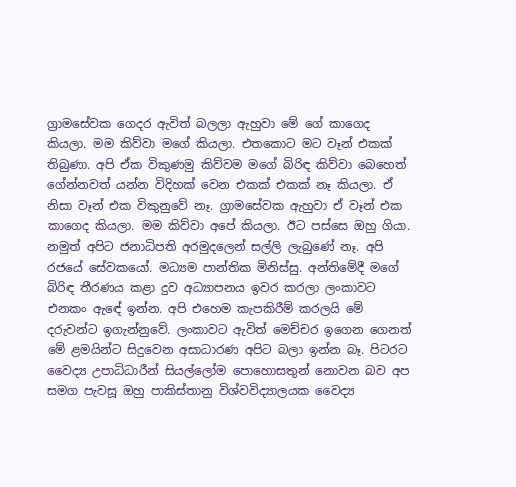ග්‍රාමසේවක ගෙදර ඇවිත් බලලා ඇහුවා මේ ගේ කාගෙද කියලා. මම කිව්වා මගේ කියලා. එතකොට මට වෑන් එකක් තිබුණා. අපි ඒක විකුණමු කිව්වම මගේ බිරිඳ කිව්වා බෙහෙත් ගේන්නවත් යන්න විදිහක් වෙන එකක් එකක් නෑ කියලා. ඒ නිසා වෑන් එක විකුනුවේ නෑ. ග්‍රාමසේවක ඇහුවා ඒ වෑන් එක කාගෙද කියලා. මම කිව්වා අපේ කියලා. ඊට පස්සෙ ඔහු ගියා. නමුත් අපිට ජනාධිපති අරමුදලෙන් සල්ලි ලැබුණේ නෑ. අපි රජයේ සේවකයෝ. මධ්‍යම පාන්තික මිනිස්සු. අන්තිමේදී මගේ බිරිඳ තීරණය කළා දුව අධ්‍යාපනය ඉවර කරලා ලංකාවට එනකං ඇඳේ ඉන්න. අපි එහෙම කැපකිරීම් කරලයි මේ දරුවන්ට ඉගැන්නුවේ. ලංකාවට ඇවිත් මෙච්චර ඉගෙන ගෙනත් මේ ළමයින්ට සිදුවෙන අසාධාරණ අපිට බලා ඉන්න බෑ. පිටරට වෛද්‍ය උපාධිධාරීන් සියල්ලෝම පොහොසතුන් නොවන බව අප සමග පැවසූ ඔහු පාකිස්තානු විශ්වවිද්‍යාලයක වෛද්‍ය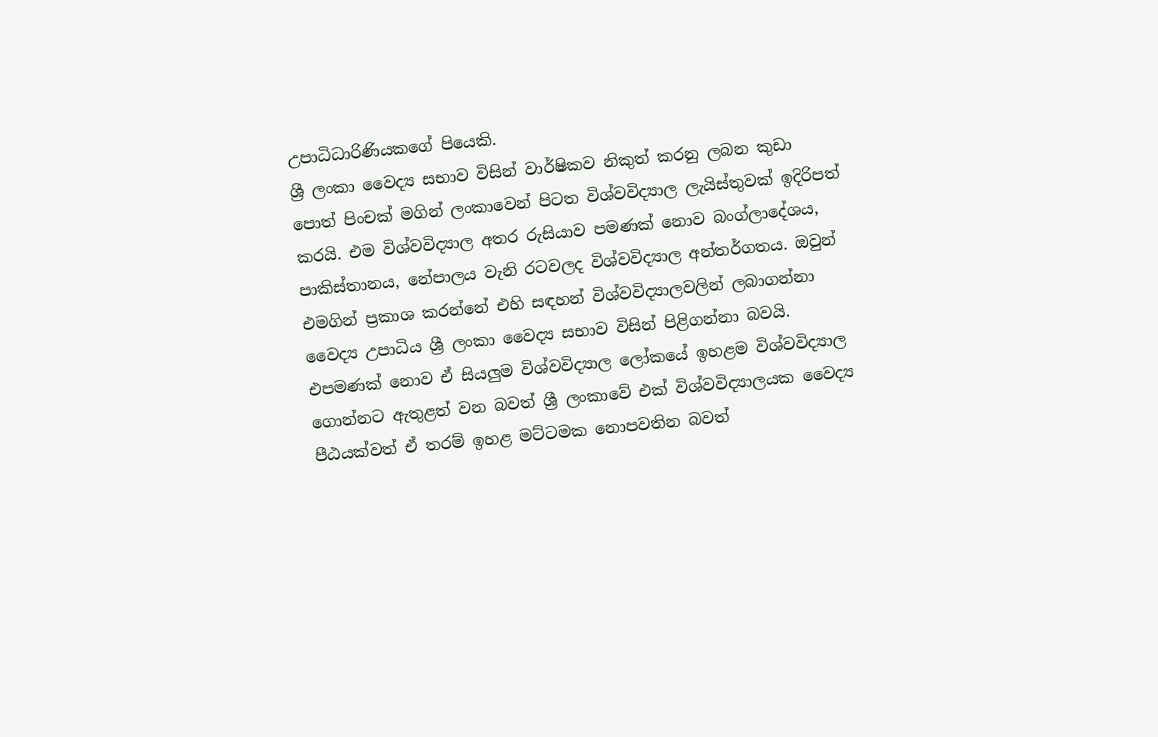උපාධිධාරිණියකගේ පියෙකි.
ශ්‍රී ලංකා වෛද්‍ය සභාව විසින් වාර්ෂිකව නිකුත් කරනු ලබන කුඩා පොත් පිංචක් මගින් ලංකාවෙන් පිටත විශ්වවිද්‍යාල ලැයිස්තුවක් ඉදිරිපත් කරයි. එම විශ්වවිද්‍යාල අතර රුසියාව පමණක් නොව බංග්ලාදේශය, පාකිස්තානය, නේපාලය වැනි රටවලද විශ්වවිද්‍යාල අන්තර්ගතය. ඔවුන් එමගින් ප්‍රකාශ කරන්නේ එහි සඳහන් විශ්වවිද්‍යාලවලින් ලබාගන්නා වෛද්‍ය උපාධිය ශ්‍රී ලංකා වෛද්‍ය සභාව විසින් පිළිගන්නා බවයි. එපමණක් නොව ඒ සියලුම විශ්වවිද්‍යාල ලෝකයේ ඉහළම විශ්වවිද්‍යාල ගොන්නට ඇතුළත් වන බවත් ශ්‍රී ලංකාවේ එක් විශ්වවිද්‍යාලයක වෛද්‍ය පීඨයක්වත් ඒ තරම් ඉහළ මට්ටමක නොපවතින බවත්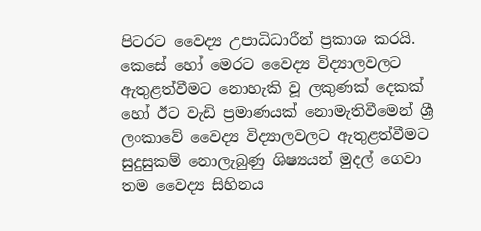පිටරට වෛද්‍ය උපාධිධාරීන් ප්‍රකාශ කරයි. කෙසේ හෝ මෙරට වෛද්‍ය විද්‍යාලවලට ඇතුළත්වීමට නොහැකි වූ ලකුණක් දෙකක් හෝ ඊට වැඩි ප්‍රමාණයක් නොමැතිවීමෙන් ශ්‍රී ලංකාවේ වෛද්‍ය විද්‍යාලවලට ඇතුළත්වීමට සුදුසුකම් නොලැබුණු ශිෂ්‍යයන් මුදල් ගෙවා තම වෛද්‍ය සිහිනය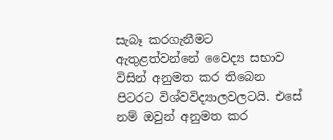සැබෑ කරගැනීමට ඇතුළත්වන්නේ වෛද්‍ය සභාව විසින් අනුමත කර තිබෙන පිටරට විශ්වවිද්‍යාලවලටයි. එසේ නම් ඔවුන් අනුමත කර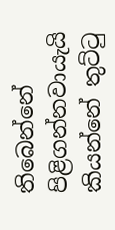තිබෙන්නේ පිළිගන්නවායැයි කියන්නේ තුට්ටු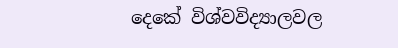දෙකේ විශ්වවිද්‍යාලවල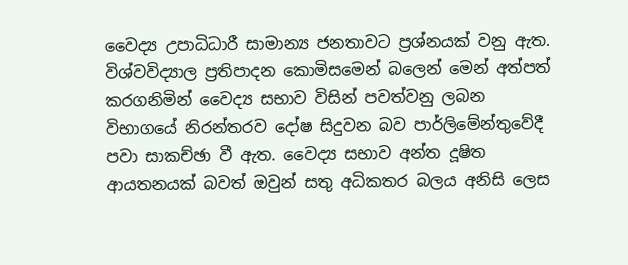වෛද්‍ය උපාධිධාරී සාමාන්‍ය ජනතාවට ප්‍රශ්නයක් වනු ඇත.
විශ්වවිද්‍යාල ප්‍රතිපාදන කොමිසමෙන් බලෙන් මෙන් අත්පත් කරගනිමින් වෛද්‍ය සභාව විසින් පවත්වනු ලබන විභාගයේ නිරන්තරව දෝෂ සිදුවන බව පාර්ලිමේන්තුවේදී පවා සාකච්ඡා වී ඇත. වෛද්‍ය සභාව අන්ත දූෂිත ආයතනයක් බවත් ඔවුන් සතු අධිකතර බලය අනිසි ලෙස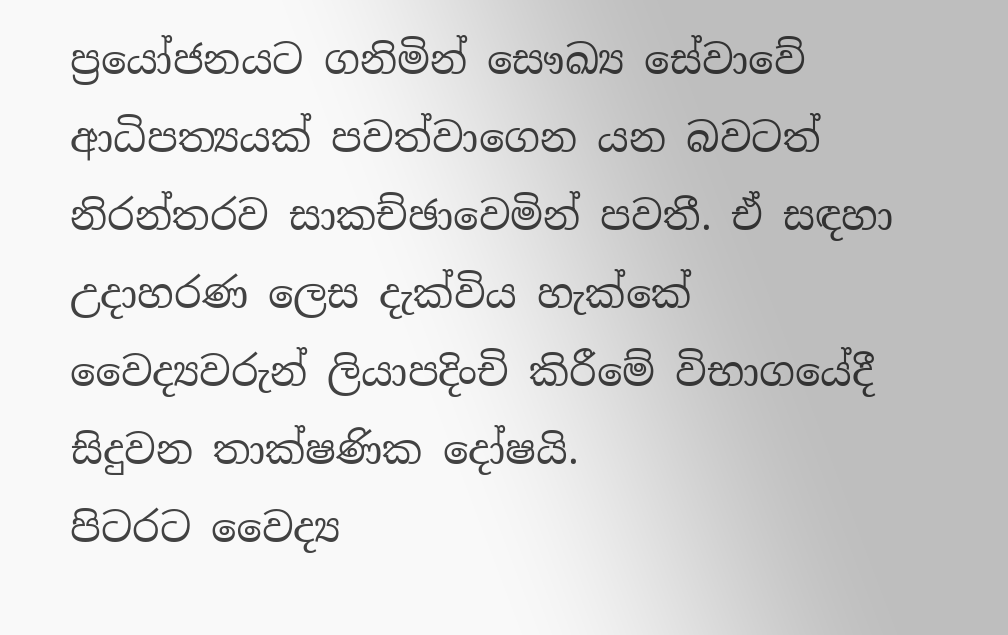ප්‍රයෝජනයට ගනිමින් සෞඛ්‍ය සේවාවේ ආධිපත්‍යයක් පවත්වාගෙන යන බවටත් නිරන්තරව සාකච්ඡාවෙමින් පවතී. ඒ සඳහා උදාහරණ ලෙස දැක්විය හැක්කේ වෛද්‍යවරුන් ලියාපදිංචි කිරීමේ විභාගයේදී සිදුවන තාක්ෂණික දෝෂයි.
පිටරට වෛද්‍ය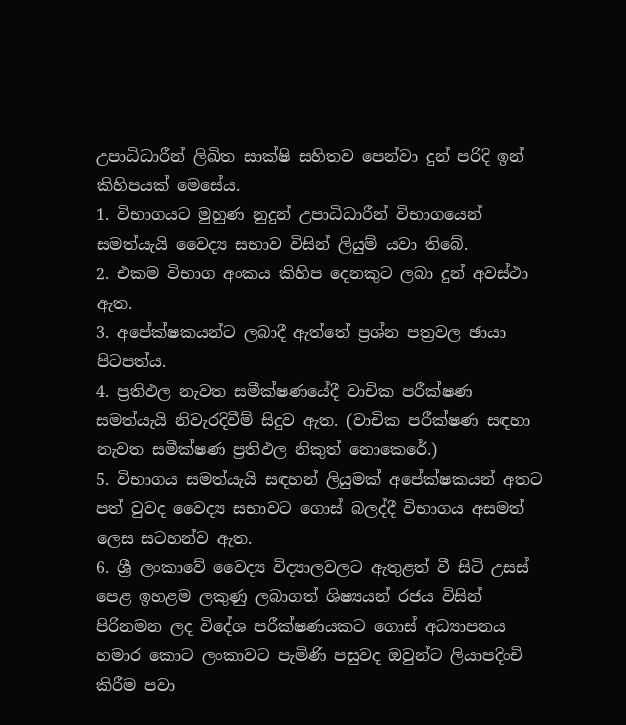උපාධිධාරීන් ලිඛිත සාක්ෂි සහිතව පෙන්වා දුන් පරිදි ඉන් කිහිපයක් මෙසේය.
1. විභාගයට මුහුණ නුදුන් උපාධිධාරීන් විභාගයෙන් සමත්යැයි වෛද්‍ය සභාව විසින් ලියුම් යවා තිබේ.
2. එකම විභාග අංකය කිහිප දෙනකුට ලබා දුන් අවස්ථා ඇත.
3. අපේක්ෂකයන්ට ලබාදී ඇත්තේ ප්‍රශ්න පත්‍රවල ඡායා පිටපත්ය.
4. ප්‍රතිඵල නැවත සමීක්ෂණයේදී වාචික පරීක්ෂණ සමත්යැයි නිවැරදිවීම් සිදුව ඇත. (වාචික පරීක්ෂණ සඳහා නැවත සමීක්ෂණ ප්‍රතිඵල නිකුත් නොකෙරේ.)
5. විභාගය සමත්යැයි සඳහන් ලියුමක් අපේක්ෂකයන් අතට පත් වුවද වෛද්‍ය සභාවට ගොස් බලද්දී විභාගය අසමත් ලෙස සටහන්ව ඇත.
6. ශ්‍රී ලංකාවේ වෛද්‍ය විද්‍යාලවලට ඇතුළත් වී සිටි උසස් පෙළ ඉහළම ලකුණු ලබාගත් ශිෂ්‍යයන් රජය විසින් පිරිනමන ලද විදේශ පරීක්ෂණයකට ගොස් අධ්‍යාපනය හමාර කොට ලංකාවට පැමිණි පසුවද ඔවුන්ට ලියාපදිංචි කිරීම පවා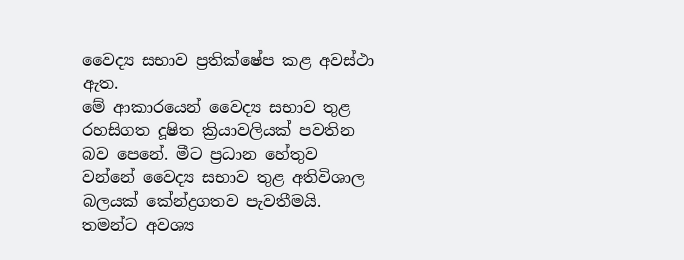වෛද්‍ය සභාව ප්‍රතික්ෂේප කළ අවස්ථා ඇත.
මේ ආකාරයෙන් වෛද්‍ය සභාව තුළ රහසිගත දූෂිත ක්‍රියාවලියක් පවතින බව පෙනේ. මීට ප්‍රධාන හේතුව වන්නේ වෛද්‍ය සභාව තුළ අතිවිශාල බලයක් කේන්ද්‍රගතව පැවතීමයි. තමන්ට අවශ්‍ය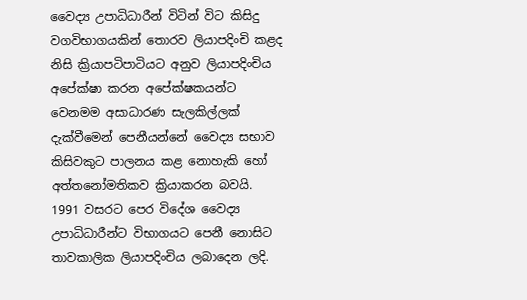වෛද්‍ය උපාධිධාරීන් විටින් විට කිසිදු වගවිභාගයකින් තොරව ලියාපදිංචි කළද නිසි ක්‍රියාපටිපාටියට අනුව ලියාපදිංචිය අපේක්ෂා කරන අපේක්ෂකයන්ට වෙනමම අසාධාරණ සැලකිල්ලක් දැක්වීමෙන් පෙනීයන්නේ වෛද්‍ය සභාව කිසිවකුට පාලනය කළ නොහැකි හෝ අත්තනෝමතිකව ක්‍රියාකරන බවයි.
1991 වසරට පෙර විදේශ වෛද්‍ය උපාධිධාරීන්ට විභාගයට පෙනී නොසිට තාවකාලික ලියාපදිංචිය ලබාදෙන ලදි.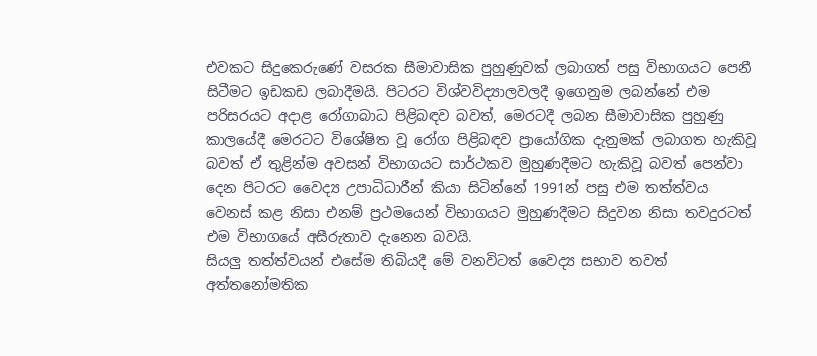එවකට සිදුකෙරුණේ වසරක සීමාවාසික පුහුණුවක් ලබාගත් පසු විභාගයට පෙනී සිටීමට ඉඩකඩ ලබාදීමයි. පිටරට විශ්වවිද්‍යාලවලදී ඉගෙනුම ලබන්නේ එම පරිසරයට අදාළ රෝගාබාධ පිළිබඳව බවත්, මෙරටදී ලබන සීමාවාසික පුහුණු කාලයේදී මෙරටට විශේෂිත වූ රෝග පිළිබඳව ප්‍රායෝගික දැනුමක් ලබාගත හැකිවූ බවත් ඒ තුළින්ම අවසන් විභාගයට සාර්ථකව මුහුණදීමට හැකිවූ බවත් පෙන්වා දෙන පිටරට වෛද්‍ය උපාධිධාරීන් කියා සිටින්නේ 1991න් පසු එම තත්ත්වය වෙනස් කළ නිසා එනම් ප්‍රථමයෙන් විභාගයට මුහුණදීමට සිදුවන නිසා තවදුරටත් එම විභාගයේ අසීරුතාව දැනෙන බවයි.
සියලු තත්ත්වයන් එසේම තිබියදී මේ වනවිටත් වෛද්‍ය සභාව තවත් අත්තනෝමතික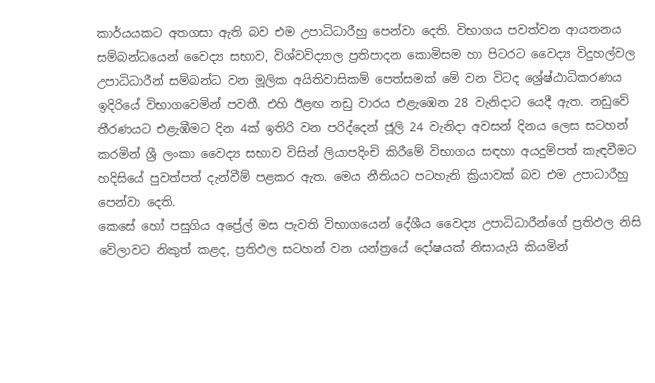කාර්යයකට අතගසා ඇති බව එම උපාධිධාරීහු පෙන්වා දෙති. විභාගය පවත්වන ආයතනය සම්බන්ධයෙන් වෛද්‍ය සභාව, විශ්වවිද්‍යාල ප්‍රතිපාදන කොමිසම හා පිටරට වෛද්‍ය විදුහල්වල උපාධිධාරීන් සම්බන්ධ වන මූලික අයිතිවාසිකම් පෙත්සමක් මේ වන විටද ශ්‍රේෂ්ඨාධිකරණය ඉදිරියේ විභාගවෙමින් පවතී. එහි ඊළඟ නඩු වාරය එළැඹෙන 28 වැනිදාට යෙදී ඇත. නඩුවේ තීරණයට එළැඹීමට දින 4ක් ඉතිරි වන පරිද්දෙන් ජූලි 24 වැනිදා අවසන් දිනය ලෙස සටහන් කරමින් ශ්‍රී ලංකා වෛද්‍ය සභාව විසින් ලියාපදිංචි කිරීමේ විභාගය සඳහා අයදුම්පත් කැඳවීමට හදිසියේ පුවත්පත් දැන්වීම් පළකර ඇත. මෙය නීතියට පටහැනි ක්‍රියාවක් බව එම උපාධාරීහු පෙන්වා දෙති.
කෙසේ හෝ පසුගිය අප්‍රේල් මස පැවති විභාගයෙන් දේශීය වෛද්‍ය උපාධිධාරීන්ගේ ප්‍රතිඵල නිසි වේලාවට නිකුත් කළද, ප්‍රතිඵල සටහන් වන යන්ත්‍රයේ දෝෂයක් නිසායැයි කියමින්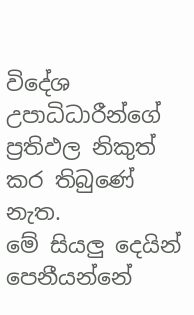විදේශ උපාධිධාරීන්ගේ ප්‍රතිඵල නිකුත් කර තිබුණේ නැත.
මේ සියලු දෙයින් පෙනීයන්නේ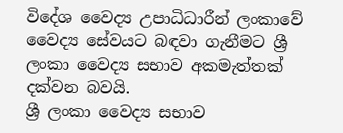විදේශ වෛද්‍ය උපාධිධාරීන් ලංකාවේ වෛද්‍ය සේවයට බඳවා ගැනීමට ශ්‍රී ලංකා වෛද්‍ය සභාව අකමැත්තක් දක්වන බවයි.
ශ්‍රී ලංකා වෛද්‍ය සභාව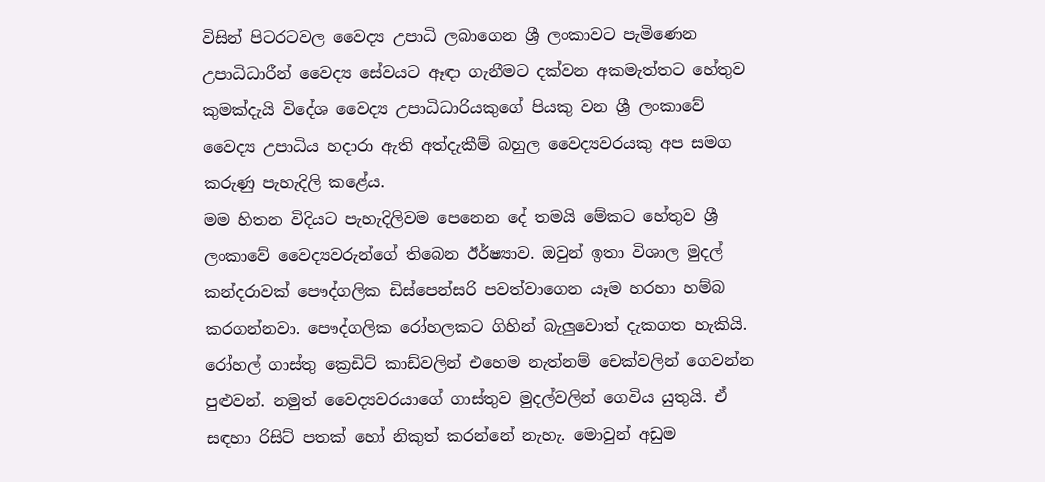විසින් පිටරටවල වෛද්‍ය උපාධි ලබාගෙන ශ්‍රී ලංකාවට පැමිණෙන උපාධිධාරීන් වෛද්‍ය සේවයට ඈඳා ගැනීමට දක්වන අකමැත්තට හේතුව කුමක්දැයි විදේශ වෛද්‍ය උපාධිධාරියකුගේ පියකු වන ශ්‍රී ලංකාවේ වෛද්‍ය උපාධිය හදාරා ඇති අත්දැකීම් බහුල වෛද්‍යවරයකු අප සමග කරුණු පැහැදිලි කළේය.
මම හිතන විදියට පැහැදිලිවම පෙනෙන දේ තමයි මේකට හේතුව ශ්‍රී ලංකාවේ වෛද්‍යවරුන්ගේ තිබෙන ඊර්ෂ්‍යාව. ඔවුන් ඉතා විශාල මුදල් කන්දරාවක් පෞද්ගලික ඩිස්පෙන්සරි පවත්වාගෙන යෑම හරහා හම්බ කරගන්නවා. පෞද්ගලික රෝහලකට ගිහින් බැලුවොත් දැකගත හැකියි. රෝහල් ගාස්තු ක්‍රෙඩිට් කාඩ්වලින් එහෙම නැත්නම් චෙක්වලින් ගෙවන්න පුළුවන්. නමුත් වෛද්‍යවරයාගේ ගාස්තුව මුදල්වලින් ගෙවිය යුතුයි. ඒ සඳහා රිසිට් පතක් හෝ නිකුත් කරන්නේ නැහැ. මොවුන් අඩුම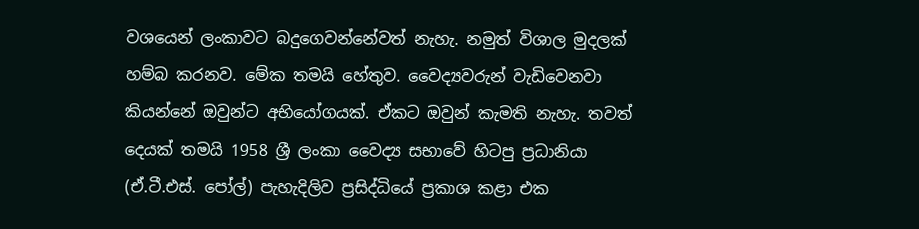වශයෙන් ලංකාවට බදුගෙවන්නේවත් නැහැ. නමුත් විශාල මුදලක් හම්බ කරනව. මේක තමයි හේතුව. වෛද්‍යවරුන් වැඩිවෙනවා කියන්නේ ඔවුන්ට අභියෝගයක්. ඒකට ඔවුන් කැමති නැහැ. තවත් දෙයක් තමයි 1958 ශ්‍රී ලංකා වෛද්‍ය සභාවේ හිටපු ප්‍රධානියා (ඒ.ටී.එස්. පෝල්) පැහැදිලිව ප්‍රසිද්ධියේ ප්‍රකාශ කළා එක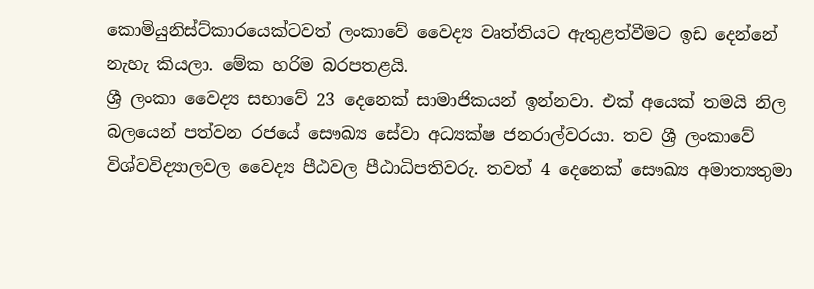කොමියුනිස්ට්කාරයෙක්ටවත් ලංකාවේ වෛද්‍ය වෘත්තියට ඇතුළත්වීමට ඉඩ දෙන්නේ නැහැ කියලා. මේක හරිම බරපතළයි.
ශ්‍රී ලංකා වෛද්‍ය සභාවේ 23 දෙනෙක් සාමාජිකයන් ඉන්නවා. එක් අයෙක් තමයි නිල බලයෙන් පත්වන රජයේ සෞඛ්‍ය සේවා අධ්‍යක්ෂ ජනරාල්වරයා. තව ශ්‍රී ලංකාවේ විශ්වවිද්‍යාලවල වෛද්‍ය පීඨවල පීඨාධිපතිවරු. තවත් 4 දෙනෙක් සෞඛ්‍ය අමාත්‍යතුමා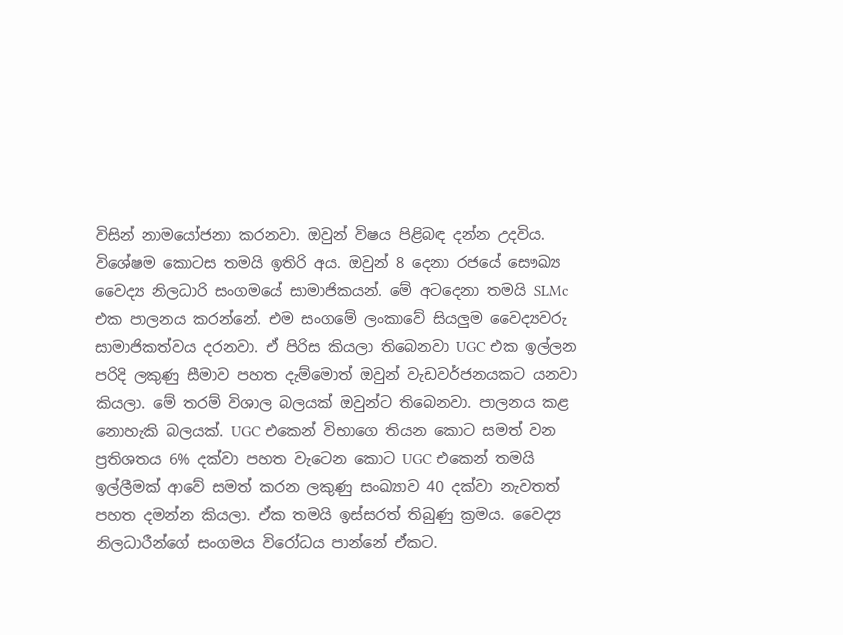විසින් නාමයෝජනා කරනවා. ඔවුන් විෂය පිළිබඳ දන්න උදවිය. විශේෂම කොටස තමයි ඉතිරි අය. ඔවුන් 8 දෙනා රජයේ සෞඛ්‍ය වෛද්‍ය නිලධාරි සංගමයේ සාමාජිකයන්. මේ අටදෙනා තමයි SLMc එක පාලනය කරන්නේ. එම සංගමේ ලංකාවේ සියලුම වෛද්‍යවරු සාමාජිකත්වය දරනවා. ඒ පිරිස කියලා තිබෙනවා UGC එක ඉල්ලන පරිදි ලකුණු සීමාව පහත දැම්මොත් ඔවුන් වැඩවර්ජනයකට යනවා කියලා. මේ තරම් විශාල බලයක් ඔවුන්ට තිබෙනවා. පාලනය කළ නොහැකි බලයක්. UGC එකෙන් විභාගෙ තියන කොට සමත් වන ප්‍රතිශතය 6% දක්වා පහත වැටෙන කොට UGC එකෙන් තමයි ඉල්ලීමක් ආවේ සමත් කරන ලකුණු සංඛ්‍යාව 40 දක්වා නැවතත් පහත දමන්න කියලා. ඒක තමයි ඉස්සරත් තිබුණු ක්‍රමය. වෛද්‍ය නිලධාරීන්ගේ සංගමය විරෝධය පාන්නේ ඒකට.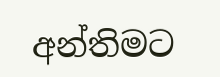අන්තිමට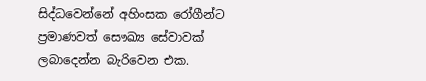සිද්ධවෙන්නේ අහිංසක රෝගීන්ට ප්‍රමාණවත් සෞඛ්‍ය සේවාවක් ලබාදෙන්න බැරිවෙන එක.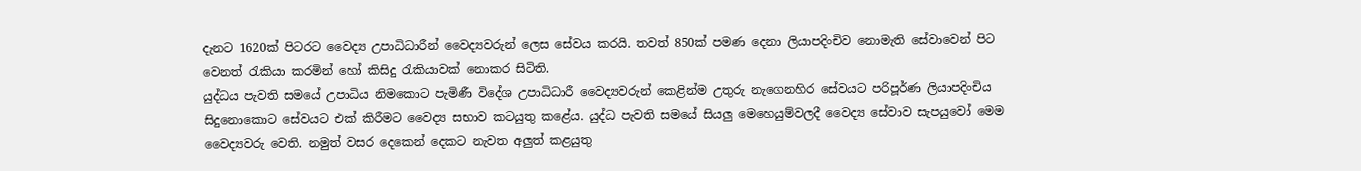දැනට 1620ක් පිටරට වෛද්‍ය උපාධිධාරීන් වෛද්‍යවරුන් ලෙස සේවය කරයි. තවත් 850ක් පමණ දෙනා ලියාපදිංචිව නොමැති සේවාවෙන් පිට වෙනත් රැකියා කරමින් හෝ කිසිදු රැකියාවක් නොකර සිටිති.
යුද්ධය පැවති සමයේ උපාධිය නිමකොට පැමිණී විදේශ උපාධිධාරී වෛද්‍යවරුන් කෙළින්ම උතුරු නැගෙනහිර සේවයට පරිපූර්ණ ලියාපදිංචිය සිදුනොකොට සේවයට එක් කිරීමට වෛද්‍ය සභාව කටයුතු කළේය. යුද්ධ පැවති සමයේ සියලු මෙහෙයුම්වලදී වෛද්‍ය සේවාව සැපයුවෝ මෙම වෛද්‍යවරු වෙති. නමුත් වසර දෙකෙන් දෙකට නැවත අලුත් කළයුතු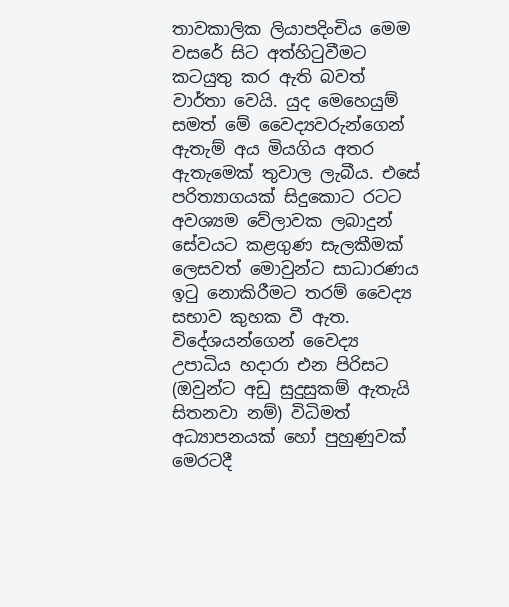තාවකාලික ලියාපදිංචිය මෙම වසරේ සිට අත්හිටුවීමට කටයුතු කර ඇති බවත් වාර්තා වෙයි. යුද මෙහෙයුම් සමත් මේ වෛද්‍යවරුන්ගෙන් ඇතැම් අය මියගිය අතර ඇතැමෙක් තුවාල ලැබීය. එසේ පරිත්‍යාගයක් සිදුකොට රටට අවශ්‍යම වේලාවක ලබාදුන් සේවයට කළගුණ සැලකීමක් ලෙසවත් මොවුන්ට සාධාරණය ඉටු නොකිරීමට තරම් වෛද්‍ය සභාව කුහක වී ඇත.
විදේශයන්ගෙන් වෛද්‍ය උපාධිය හදාරා එන පිරිසට (ඔවුන්ට අඩු සුදුසුකම් ඇතැයි සිතනවා නම්) විධිමත් අධ්‍යාපනයක් හෝ පුහුණුවක් මෙරටදී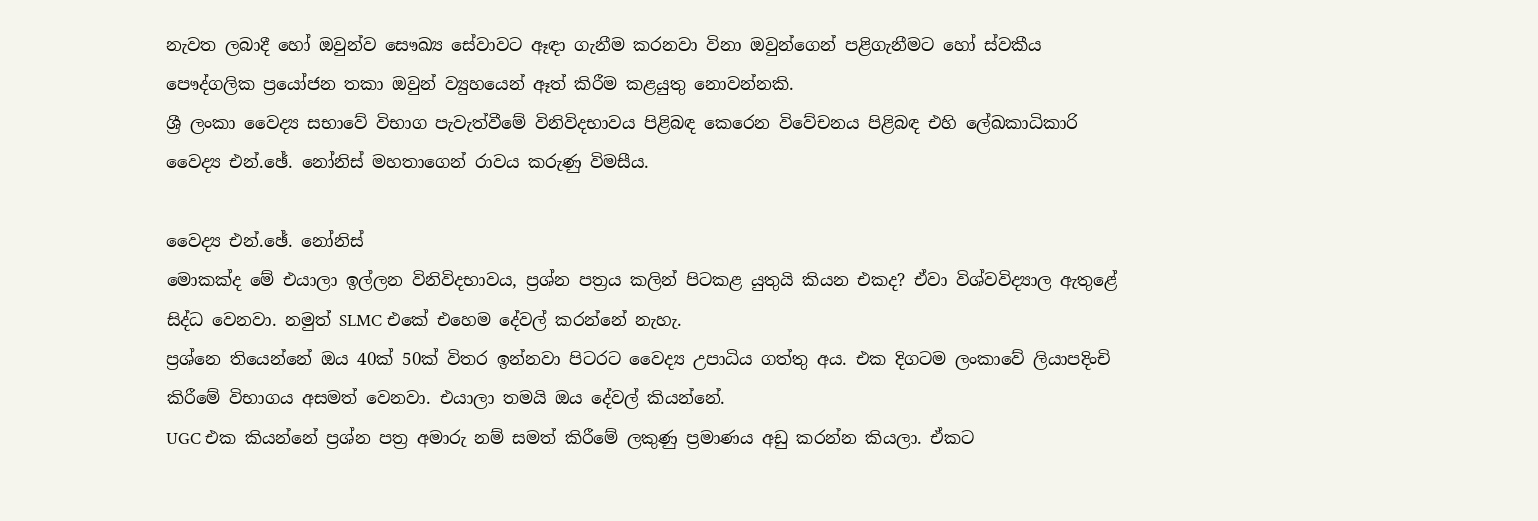නැවත ලබාදී හෝ ඔවුන්ව සෞඛ්‍ය සේවාවට ඈඳා ගැනීම කරනවා විනා ඔවුන්ගෙන් පළිගැනීමට හෝ ස්වකීය පෞද්ගලික ප්‍රයෝජන තකා ඔවුන් ව්‍යුහයෙන් ඈත් කිරීම කළයුතු නොවන්නකි.
ශ්‍රී ලංකා වෛද්‍ය සභාවේ විභාග පැවැත්වීමේ විනිවිදභාවය පිළිබඳ කෙරෙන විවේචනය පිළිබඳ එහි ලේඛකාධිකාරි වෛද්‍ය එන්.ඡේ. නෝනිස් මහතාගෙන් රාවය කරුණු විමසීය.

වෛද්‍ය එන්.ඡේ. නෝනිස්
මොකක්ද මේ එයාලා ඉල්ලන විනිවිදභාවය, ප්‍රශ්න පත්‍රය කලින් පිටකළ යුතුයි කියන එකද? ඒවා විශ්වවිද්‍යාල ඇතුළේ සිද්ධ වෙනවා. නමුත් SLMC එකේ එහෙම දේවල් කරන්නේ නැහැ.
ප්‍රශ්නෙ තියෙන්නේ ඔය 40ක් 50ක් විතර ඉන්නවා පිටරට වෛද්‍ය උපාධිය ගත්තු අය. එක දිගටම ලංකාවේ ලියාපදිංචි කිරීමේ විභාගය අසමත් වෙනවා. එයාලා තමයි ඔය දේවල් කියන්නේ.
UGC එක කියන්නේ ප්‍රශ්න පත්‍ර අමාරු නම් සමත් කිරීමේ ලකුණු ප්‍රමාණය අඩු කරන්න කියලා. ඒකට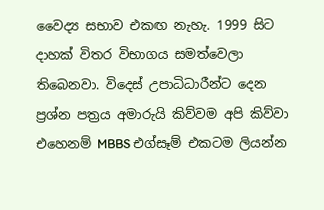වෛද්‍ය සභාව එකඟ නැහැ. 1999 සිට දාහක් විතර විභාගය සමත්වෙලා තිබෙනවා. විදෙස් උපාධිධාරීන්ට දෙන ප්‍රශ්න පත්‍රය අමාරුයි කිව්වම අපි කිව්වා එහෙනම් MBBS එග්සෑම් එකටම ලියන්න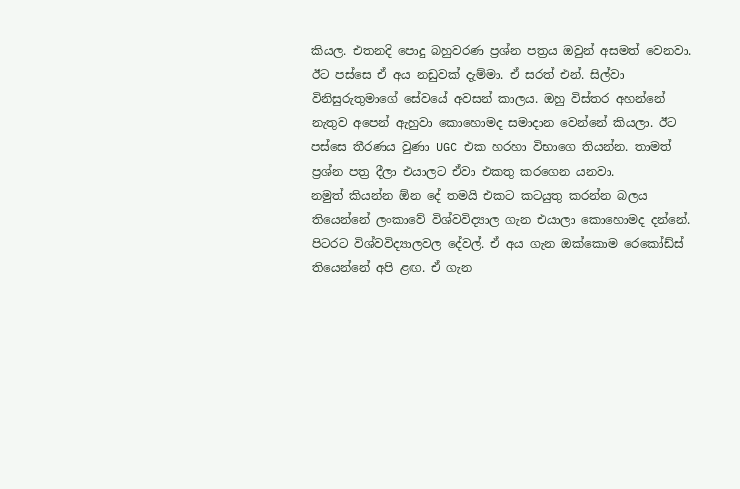කියල. එතනදි පොදු බහුවරණ ප්‍රශ්න පත්‍රය ඔවුන් අසමත් වෙනවා.
ඊට පස්සෙ ඒ අය නඩුවක් දැම්මා. ඒ සරත් එන්. සිල්වා විනිසුරුතුමාගේ සේවයේ අවසන් කාලය. ඔහු විස්තර අහන්නේ නැතුව අපෙන් ඇහුවා කොහොමද සමාදාන වෙන්නේ කියලා. ඊට පස්සෙ තීරණය වුණා UGC එක හරහා විභාගෙ තියන්න. තාමත් ප්‍රශ්න පත්‍ර දීලා එයාලට ඒවා එකතු කරගෙන යනවා.
නමුත් කියන්න ඕන දේ තමයි එකට කටයුතු කරන්න බලය තියෙන්නේ ලංකාවේ විශ්වවිද්‍යාල ගැන එයාලා කොහොමද දන්නේ. පිටරට විශ්වවිද්‍යාලවල දේවල්. ඒ අය ගැන ඔක්කොම රෙකෝඩ්ස් තියෙන්නේ අපි ළඟ. ඒ ගැන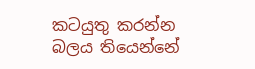කටයුතු කරන්න බලය තියෙන්නේ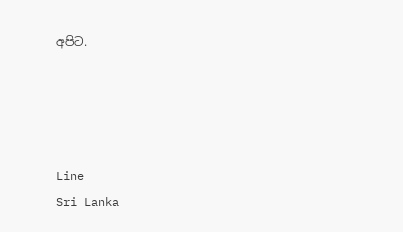අපිට.




Line
Sri Lanka